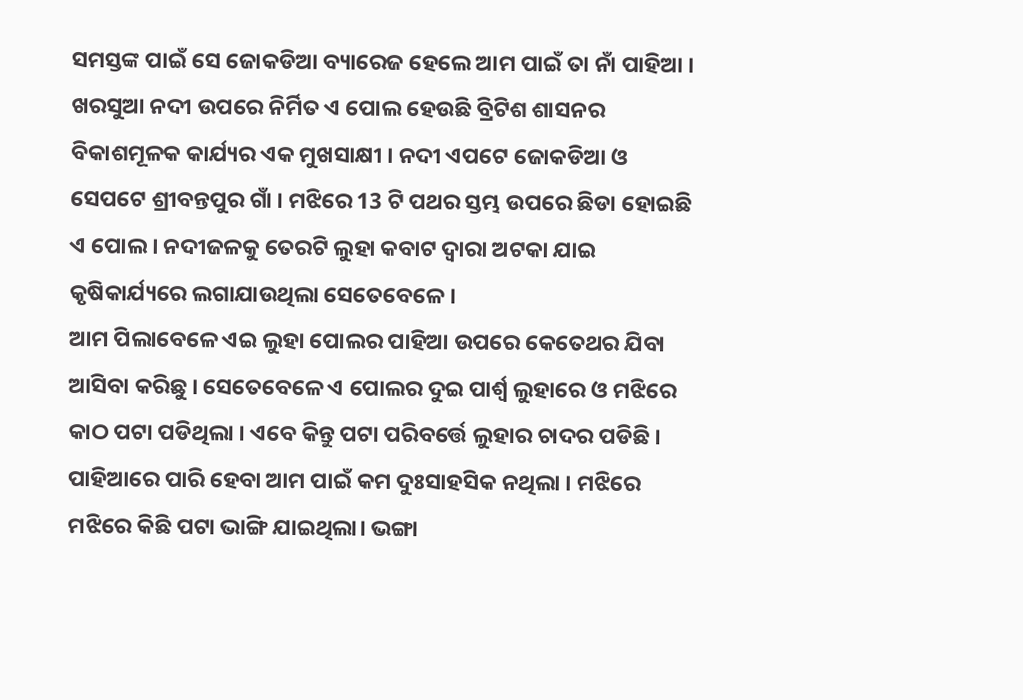ସମସ୍ତଙ୍କ ପାଇଁ ସେ ଜୋକଡିଆ ବ୍ୟାରେଜ ହେଲେ ଆମ ପାଇଁ ତା ନାଁ ପାହିଆ ।
ଖରସୁଆ ନଦୀ ଉପରେ ନିର୍ମିତ ଏ ପୋଲ ହେଉଛି ବ୍ରିଟିଶ ଶାସନର ବିକାଶମୂଳକ କାର୍ଯ୍ୟର ଏକ ମୁଖସାକ୍ଷୀ । ନଦୀ ଏପଟେ ଜୋକଡିଆ ଓ ସେପଟେ ଶ୍ରୀବନ୍ତପୁର ଗାଁ । ମଝିରେ 13 ଟି ପଥର ସ୍ତମ୍ଭ ଉପରେ ଛିଡା ହୋଇଛି ଏ ପୋଲ । ନଦୀଜଳକୁ ତେରଟି ଲୁହା କବାଟ ଦ୍ୱାରା ଅଟକା ଯାଇ କୃଷିକାର୍ଯ୍ୟରେ ଲଗାଯାଉଥିଲା ସେତେବେଳେ ।
ଆମ ପିଲାବେଳେ ଏଇ ଲୁହା ପୋଲର ପାହିଆ ଉପରେ କେତେଥର ଯିବା ଆସିବା କରିଛୁ । ସେତେବେଳେ ଏ ପୋଲର ଦୁଇ ପାର୍ଶ୍ୱ ଲୁହାରେ ଓ ମଝିରେ କାଠ ପଟା ପଡିଥିଲା । ଏବେ କିନ୍ତୁ ପଟା ପରିବର୍ତ୍ତେ ଲୁହାର ଚାଦର ପଡିଛି । ପାହିଆରେ ପାରି ହେବା ଆମ ପାଇଁ କମ ଦୁଃସାହସିକ ନଥିଲା । ମଝିରେ ମଝିରେ କିଛି ପଟା ଭାଙ୍ଗି ଯାଇଥିଲା। ଭଙ୍ଗା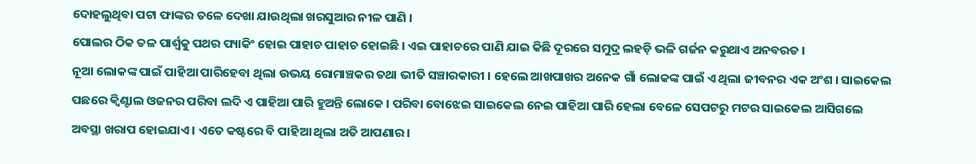ଦୋହଲୁଥିବା ପଟା ଫାଙ୍କର ତଳେ ଦେଖା ଯାଉଥିଲା ଖରସୁଆର ନୀଳ ପାଣି ।
ପୋଲର ଠିକ ତଳ ପାର୍ଶ୍ୱକୁ ପଥର ପ୍ୟାକିଂ ହୋଇ ପାହାଚ ପାହାଚ ହୋଇଛି । ଏଇ ପାହାଚରେ ପାଣି ଯାଇ କିଛି ଦୂରରେ ସମୁଦ୍ର ଲହଡ଼ି ଭଳି ଗର୍ଜନ କରୁଥାଏ ଅନବରତ ।
ନୂଆ ଲୋକଙ୍କ ପାଇଁ ପାହିଆ ପାରିହେବା ଥିଲା ଉଭୟ ରୋମାଞ୍ଚକର ତଥା ଭୀତି ସଞ୍ଚାରକାରୀ । ହେଲେ ଆଖପାଖର ଅନେକ ଗାଁ ଲୋକଙ୍କ ପାଇଁ ଏ ଥିଲା ଜୀବନର ଏକ ଅଂଶ । ସାଇକେଲ ପଛରେ କ୍ୱିଣ୍ଟାଲ ଓଜନର ପରିବା ଲଦି ଏ ପାହିଆ ପାରି ହୁଅନ୍ତି ଲୋକେ । ପରିବା ବୋଝେଇ ସାଇକେଲ ନେଇ ପାହିଆ ପାରି ହେଲା ବେଳେ ସେପଟରୁ ମଟର ସାଇକେଲ ଆସିଗଲେ ଅବସ୍ଥା ଖରାପ ହୋଇଯାଏ । ଏତେ କଷ୍ଟରେ ବି ପାହିଆ ଥିଲା ଅତି ଆପଣାର ।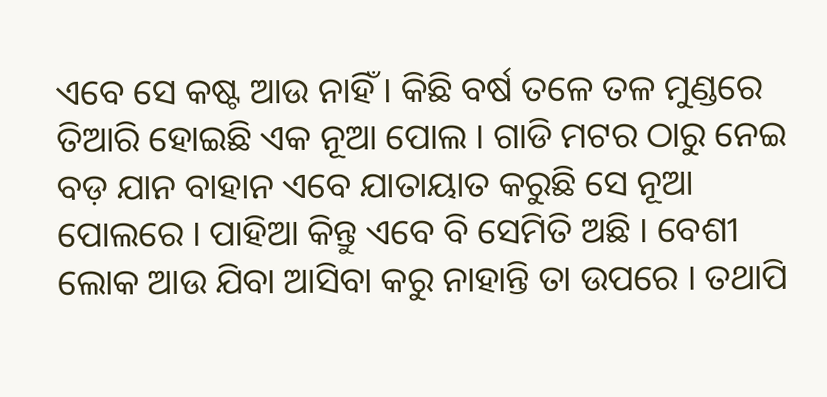ଏବେ ସେ କଷ୍ଟ ଆଉ ନାହିଁ । କିଛି ବର୍ଷ ତଳେ ତଳ ମୁଣ୍ଡରେ ତିଆରି ହୋଇଛି ଏକ ନୂଆ ପୋଲ । ଗାଡି ମଟର ଠାରୁ ନେଇ ବଡ଼ ଯାନ ବାହାନ ଏବେ ଯାତାୟାତ କରୁଛି ସେ ନୂଆ ପୋଲରେ । ପାହିଆ କିନ୍ତୁ ଏବେ ବି ସେମିତି ଅଛି । ବେଶୀ ଲୋକ ଆଉ ଯିବା ଆସିବା କରୁ ନାହାନ୍ତି ତା ଉପରେ । ତଥାପି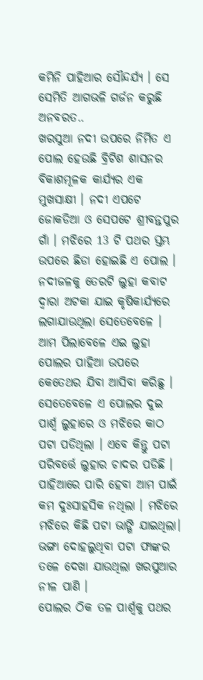କମିନି ପାହିଆର ସୌନ୍ଦର୍ଯ୍ୟ । ସେ ସେମିତି ଆଗଭଳି ଗର୍ଜନ କରୁଛି ଅନବରତ..
ଖରସୁଆ ନଦୀ ଉପରେ ନିର୍ମିତ ଏ ପୋଲ ହେଉଛି ବ୍ରିଟିଶ ଶାସନର ବିକାଶମୂଳକ କାର୍ଯ୍ୟର ଏକ ମୁଖସାକ୍ଷୀ । ନଦୀ ଏପଟେ ଜୋକଡିଆ ଓ ସେପଟେ ଶ୍ରୀବନ୍ତପୁର ଗାଁ । ମଝିରେ 13 ଟି ପଥର ସ୍ତମ୍ଭ ଉପରେ ଛିଡା ହୋଇଛି ଏ ପୋଲ । ନଦୀଜଳକୁ ତେରଟି ଲୁହା କବାଟ ଦ୍ୱାରା ଅଟକା ଯାଇ କୃଷିକାର୍ଯ୍ୟରେ ଲଗାଯାଉଥିଲା ସେତେବେଳେ ।
ଆମ ପିଲାବେଳେ ଏଇ ଲୁହା ପୋଲର ପାହିଆ ଉପରେ କେତେଥର ଯିବା ଆସିବା କରିଛୁ । ସେତେବେଳେ ଏ ପୋଲର ଦୁଇ ପାର୍ଶ୍ୱ ଲୁହାରେ ଓ ମଝିରେ କାଠ ପଟା ପଡିଥିଲା । ଏବେ କିନ୍ତୁ ପଟା ପରିବର୍ତ୍ତେ ଲୁହାର ଚାଦର ପଡିଛି । ପାହିଆରେ ପାରି ହେବା ଆମ ପାଇଁ କମ ଦୁଃସାହସିକ ନଥିଲା । ମଝିରେ ମଝିରେ କିଛି ପଟା ଭାଙ୍ଗି ଯାଇଥିଲା। ଭଙ୍ଗା ଦୋହଲୁଥିବା ପଟା ଫାଙ୍କର ତଳେ ଦେଖା ଯାଉଥିଲା ଖରସୁଆର ନୀଳ ପାଣି ।
ପୋଲର ଠିକ ତଳ ପାର୍ଶ୍ୱକୁ ପଥର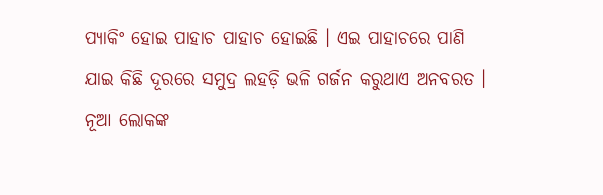ପ୍ୟାକିଂ ହୋଇ ପାହାଚ ପାହାଚ ହୋଇଛି । ଏଇ ପାହାଚରେ ପାଣି ଯାଇ କିଛି ଦୂରରେ ସମୁଦ୍ର ଲହଡ଼ି ଭଳି ଗର୍ଜନ କରୁଥାଏ ଅନବରତ ।
ନୂଆ ଲୋକଙ୍କ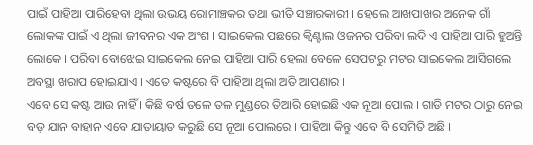ପାଇଁ ପାହିଆ ପାରିହେବା ଥିଲା ଉଭୟ ରୋମାଞ୍ଚକର ତଥା ଭୀତି ସଞ୍ଚାରକାରୀ । ହେଲେ ଆଖପାଖର ଅନେକ ଗାଁ ଲୋକଙ୍କ ପାଇଁ ଏ ଥିଲା ଜୀବନର ଏକ ଅଂଶ । ସାଇକେଲ ପଛରେ କ୍ୱିଣ୍ଟାଲ ଓଜନର ପରିବା ଲଦି ଏ ପାହିଆ ପାରି ହୁଅନ୍ତି ଲୋକେ । ପରିବା ବୋଝେଇ ସାଇକେଲ ନେଇ ପାହିଆ ପାରି ହେଲା ବେଳେ ସେପଟରୁ ମଟର ସାଇକେଲ ଆସିଗଲେ ଅବସ୍ଥା ଖରାପ ହୋଇଯାଏ । ଏତେ କଷ୍ଟରେ ବି ପାହିଆ ଥିଲା ଅତି ଆପଣାର ।
ଏବେ ସେ କଷ୍ଟ ଆଉ ନାହିଁ । କିଛି ବର୍ଷ ତଳେ ତଳ ମୁଣ୍ଡରେ ତିଆରି ହୋଇଛି ଏକ ନୂଆ ପୋଲ । ଗାଡି ମଟର ଠାରୁ ନେଇ ବଡ଼ ଯାନ ବାହାନ ଏବେ ଯାତାୟାତ କରୁଛି ସେ ନୂଆ ପୋଲରେ । ପାହିଆ କିନ୍ତୁ ଏବେ ବି ସେମିତି ଅଛି ।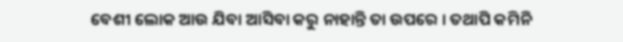ବେଶୀ ଲୋକ ଆଉ ଯିବା ଆସିବା କରୁ ନାହାନ୍ତି ତା ଉପରେ । ତଥାପି କମିନି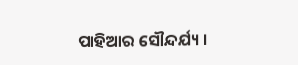ପାହିଆର ସୌନ୍ଦର୍ଯ୍ୟ ।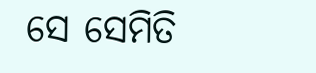ସେ ସେମିତି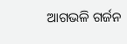ଆଗଭଳି ଗର୍ଜନ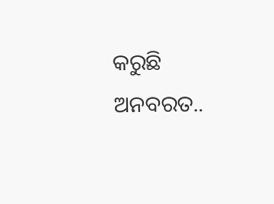କରୁଛି ଅନବରତ..